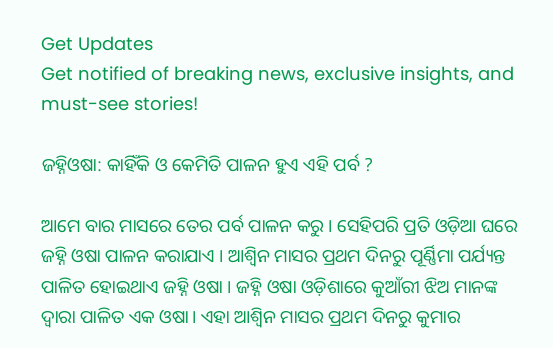Get Updates
Get notified of breaking news, exclusive insights, and must-see stories!

ଜହ୍ନିଓଷା: କାହିଁକି ଓ କେମିତି ପାଳନ ହୁଏ ଏହି ପର୍ବ ?

ଆମେ ବାର ମାସରେ ତେର ପର୍ବ ପାଳନ କରୁ । ସେହିପରି ପ୍ରତି ଓଡ଼ିଆ ଘରେ ଜହ୍ନି ଓଷା ପାଳନ କରାଯାଏ । ଆଶ୍ୱିନ ମାସର ପ୍ରଥମ ଦିନରୁ ପୂର୍ଣ୍ଣିମା ପର୍ଯ୍ୟନ୍ତ ପାଳିତ ହୋଇଥାଏ ଜହ୍ନି ଓଷା । ଜହ୍ନି ଓଷା ଓଡ଼ିଶାରେ କୁଆଁରୀ ଝିଅ ମାନଙ୍କ ଦ୍ୱାରା ପାଳିତ ଏକ ଓଷା। ଏହା ଆଶ୍ୱିନ ମାସର ପ୍ରଥମ ଦିନରୁ କୁମାର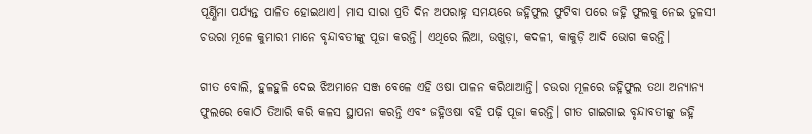ପୂର୍ଣ୍ଣିମା ପର୍ଯ୍ୟନ୍ତ ପାଳିତ ହୋଇଥାଏ। ମାସ ସାରା ପ୍ରତି ଦିନ ଅପରାହ୍ନ ସମୟରେ ଜହ୍ନିଫୁଲ ଫୁଟିବା ପରେ ଜହ୍ନି ଫୁଲକୁ ନେଇ ତୁଳସୀ ଚଉରା ମୂଳେ କୁମାରୀ ମାନେ ବୃନ୍ଦାବତୀଙ୍କୁ ପୂଜା କରନ୍ତି। ଏଥିରେ ଲିଆ, ଉଖୁଡ଼ା, କଦଳୀ, କାକୁଡ଼ି ଆଦି ଭୋଗ କରନ୍ତି।

ଗୀତ ବୋଲି, ହୁଳହୁଳି ଦେଇ ଝିଅମାନେ ସଞ୍ଜ ବେଳେ ଏହି ଓଷା ପାଳନ କରିଥାଆନ୍ତି। ଚଉରା ମୂଳରେ ଜହ୍ନିଫୁଲ ତଥା ଅନ୍ୟାନ୍ୟ ଫୁଲରେ କୋଠି ତିଆରି କରି କଳସ ସ୍ଥାପନା କରନ୍ତି ଏବଂ ଜହ୍ନିଓଷା ବହି ପଢ଼ି ପୂଜା କରନ୍ତି। ଗୀତ ଗାଇଗାଇ ବୃନ୍ଦାବତୀଙ୍କୁ ଜହ୍ନି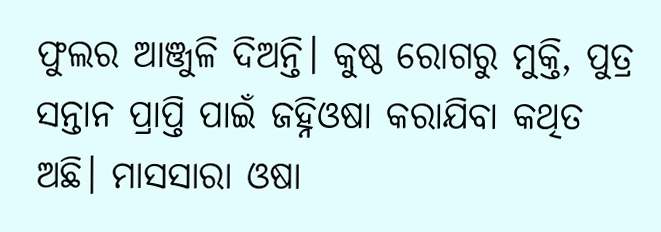ଫୁଲର ଆଞ୍ଜୁଳି ଦିଅନ୍ତି। କୁଷ୍ଠ ରୋଗରୁ ମୁକ୍ତି, ପୁତ୍ର ସନ୍ତାନ ପ୍ରାପ୍ତି ପାଇଁ ଜହ୍ନିଓଷା କରାଯିବା କଥିତ ଅଛି। ମାସସାରା ଓଷା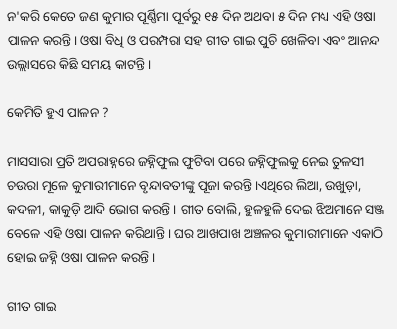ନ'କରି କେତେ ଜଣ କୁମାର ପୂର୍ଣ୍ଣିମା ପୂର୍ବରୁ ୧୫ ଦିନ ଅଥବା ୫ ଦିନ ମଧ୍ୟ ଏହି ଓଷା ପାଳନ କରନ୍ତି। ଓଷା ବିଧି ଓ ପରମ୍ପରା ସହ ଗୀତ ଗାଇ ପୁଚି ଖେଳିବା ଏବଂ ଆନନ୍ଦ ଉଲ୍ଲାସରେ କିଛି ସମୟ କାଟନ୍ତି।

କେମିତି ହୁଏ ପାଳନ ?

ମାସସାରା ପ୍ରତି ଅପରାହ୍ନରେ ଜହ୍ନିଫୁଲ ଫୁଟିବା ପରେ ଜହ୍ନିଫୁଲକୁ ନେଇ ତୁଳସୀ ଚଉରା ମୂଳେ କୁମାରୀମାନେ ବୃନ୍ଦାବତୀଙ୍କୁ ପୂଜା କରନ୍ତି ।ଏଥିରେ ଲିଆ, ଉଖୁଡ଼ା, କଦଳୀ, କାକୁଡ଼ି ଆଦି ଭୋଗ କରନ୍ତି । ଗୀତ ବୋଲି, ହୁଳହୁଳି ଦେଇ ଝିଅମାନେ ସଞ୍ଜ ବେଳେ ଏହି ଓଷା ପାଳନ କରିଥାନ୍ତି । ଘର ଆଖପାଖ ଅଞ୍ଚଳର କୁମାରୀମାନେ ଏକାଠି ହୋଇ ଜହ୍ନି ଓଷା ପାଳନ କରନ୍ତି ।

ଗୀତ ଗାଇ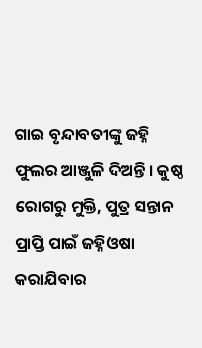ଗାଇ ବୃନ୍ଦାବତୀଙ୍କୁ ଜହ୍ନି ଫୁଲର ଆଞ୍ଜୁଳି ଦିଅନ୍ତି । କୁଷ୍ଠ ରୋଗରୁ ମୁକ୍ତି, ପୁତ୍ର ସନ୍ତାନ ପ୍ରାପ୍ତି ପାଇଁ ଜହ୍ନିଓଷା କରାଯିବାର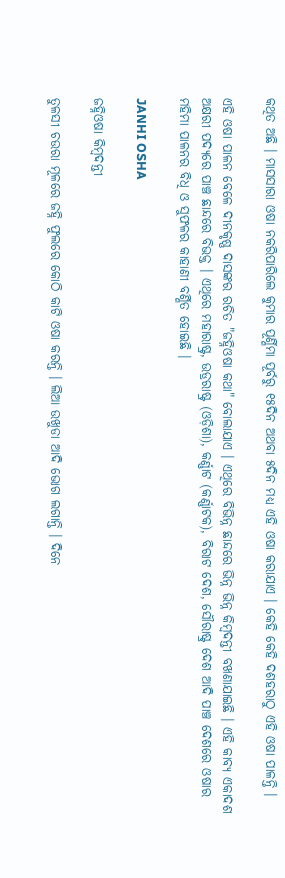କଥିତ ଅଛି । ମାସସାରା ଓଷା ନକରିପାରିଲେ କୁମାର ପୂର୍ଣ୍ଣିମା ପୂର୍ବରୁ ୧୫ଦିନ ଅଥବା ୫ଦିନ ମଧ୍ୟ ଏହି ଓଷା କରାଯାଏ । କେହି କେହି ଦଶହରାଠୁ ଏହି ଓଷା ପାଳନ୍ତି ।

ଏହି ଓଷା ପାଳନ ବେଳେ ଦୀନକୃଷ୍ଣ ଦାସଙ୍କର ରଚିତ "ଜହ୍ନିଓଷା କଥା" ବୋଲାଯାଏ । ଏଥିରେ ବିଭିନ୍ନ ଛାନ୍ଦରେ ଭିନ୍ନ ଭିନ୍ନ କିମ୍ବଦନ୍ତୀ ବଖଣାଯାଇଛି । ଏହି କାବ୍ୟ ଏକାଦଶ ଅକ୍ଷରୀ ପଦ୍ୟରେ ପାଞ୍ଚ ଛାନ୍ଦରେ ବିଭକ୍ତ । ଏଥିରେ ମହାରାଷ୍ଟ୍ର, ଉଡ୍ରରାଷ୍ଟ୍ର (ଓଡ଼ିଶା), କର୍ଣ୍ଣାଟ (କର୍ଣ୍ଣାଟକ), ବିରାଟ ଦେଶ, ସୌରାଷ୍ଟ୍ର ଦେଶ ଆଦି ପାଞ୍ଚ ଦେଶରେ ଓଷାର ମହିମା ପାଳନର ବିଧି ଓ ସୁଫଳର କାହାଣୀ ବର୍ଣ୍ଣିତ ହୋଇଛି ।

JANHI OSHA

ଜହ୍ନିଓଷା କିମ୍ବଦନ୍ତୀ

ତୁଳସୀ ଚଉରା ମୂଳରେ ଜହ୍ନି ଫୁଲରେ କୋଠି କାଟି ଓଷା କରନ୍ତି । ଲିଆ ଉଖୁଡା ଆଦି ଭୋଗ ଲଗାନ୍ତି । ଦିନେ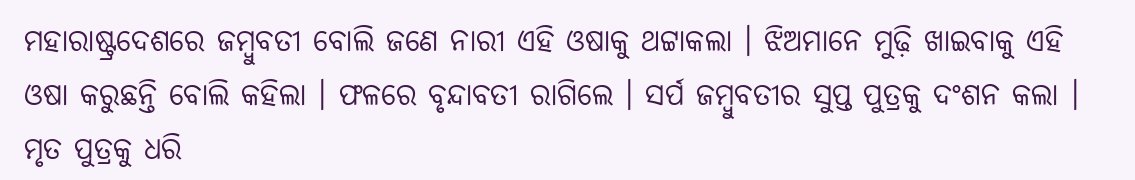ମହାରାଷ୍ଟ୍ରଦେଶରେ ଜମ୍ବୁବତୀ ବୋଲି ଜଣେ ନାରୀ ଏହି ଓଷାକୁ ଥଟ୍ଟାକଲା । ଝିଅମାନେ ମୁଢ଼ି ଖାଇବାକୁ ଏହି ଓଷା କରୁଛନ୍ତି ବୋଲି କହିଲା । ଫଳରେ ବୃନ୍ଦାବତୀ ରାଗିଲେ । ସର୍ପ ଜମ୍ବୁବତୀର ସୁପ୍ତ ପୁତ୍ରକୁ ଦଂଶନ କଲା । ମୃତ ପୁତ୍ରକୁ ଧରି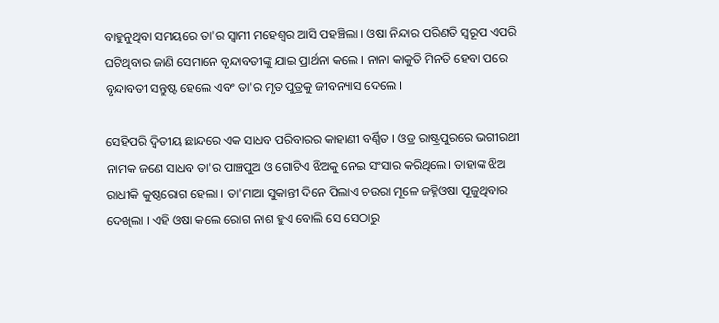ବାହୁନୁଥିବା ସମୟରେ ତା'ର ସ୍ୱାମୀ ମହେଶ୍ୱର ଆସି ପହଞ୍ଚିଲା । ଓଷା ନିନ୍ଦାର ପରିଣତି ସ୍ୱରୂପ ଏପରି ଘଟିଥିବାର ଜାଣି ସେମାନେ ବୃନ୍ଦାବତୀଙ୍କୁ ଯାଇ ପ୍ରାର୍ଥନା କଲେ । ନାନା କାକୁତି ମିନତି ହେବା ପରେ ବୃନ୍ଦାବତୀ ସନ୍ତୁଷ୍ଟ ହେଲେ ଏବଂ ତା'ର ମୃତ ପୁତ୍ରକୁ ଜୀବନ୍ୟାସ ଦେଲେ ।

ସେହିପରି ଦ୍ୱିତୀୟ ଛାନ୍ଦରେ ଏକ ସାଧବ ପରିବାରର କାହାଣୀ ବର୍ଣ୍ଣିତ । ଓଡ୍ର ରାଷ୍ଟ୍ରପୁରରେ ଭଗୀରଥୀ ନାମକ ଜଣେ ସାଧବ ତା'ର ପାଞ୍ଚପୁଅ ଓ ଗୋଟିଏ ଝିଅକୁ ନେଇ ସଂସାର କରିଥିଲେ। ତାହାଙ୍କ ଝିଅ ରାଧୀକି କୁଷ୍ଠରୋଗ ହେଲା । ତା'ମାଆ ସୁକାନ୍ତୀ ଦିନେ ପିଲାଏ ଚଉରା ମୂଳେ ଜହ୍ନିଓଷା ପୂଜୁଥିବାର ଦେଖିଲା । ଏହି ଓଷା କଲେ ରୋଗ ନାଶ ହୁଏ ବୋଲି ସେ ସେଠାରୁ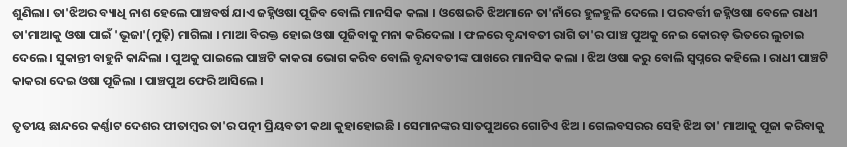ଶୁଣିଲା। ତା'ଝିଅର ବ୍ୟାଧି ନାଶ ହେଲେ ପାଞ୍ଚବର୍ଷ ଯାଏ ଜହ୍ନିଓଷା ପୂଜିବ ବୋଲି ମାନସିକ କଲା । ଓଷେଇତି ଝିଅମାନେ ତା'ନାଁରେ ହୁଳହୁଳି ଦେଲେ । ପରବର୍ତ୍ତୀ ଜହ୍ନିଓଷା ବେଳେ ରାଧୀ ତା'ମାଆକୁ ଓଷା ପାଇଁ 'ଭୂଜା'(ମୁଢ଼ି) ମାଗିଲା । ମାଆ ବିରକ୍ତ ହୋଇ ଓଷା ପୂଜିବାକୁ ମନା କରିଦେଲା । ଫଳରେ ବୃନ୍ଦାବତୀ ରାଗି ତା'ର ପାଞ୍ଚ ପୁଅକୁ ନେଇ କୋରଡ଼ ଭିତରେ ଲୁଚାଇ ଦେଲେ । ସୁକାନ୍ତୀ ବାହୁନି କାନ୍ଦିଲା । ପୁଅକୁ ପାଇଲେ ପାଞ୍ଚଟି କାକରା ଭୋଗ କରିବ ବୋଲି ବୃନ୍ଦାବତୀଙ୍କ ପାଖରେ ମାନସିକ କଲା । ଝିଅ ଓଷା କରୁ ବୋଲି ସ୍ୱପ୍ନରେ କହିଲେ । ରାଧୀ ପାଞ୍ଚଟି କାକରା ଦେଇ ଓଷା ପୂଜିଲା । ପାଞ୍ଚପୁଅ ଫେରି ଆସିଲେ ।

ତୃତୀୟ ଛାନ୍ଦରେ କର୍ଣ୍ଣାଟ ଦେଶର ପୀତାମ୍ବର ତା'ର ପତ୍ନୀ ପ୍ରିୟବତୀ କଥା କୁହାହୋଇଛି । ସେମାନଙ୍କର ସାତପୁଅରେ ଗୋଟିଏ ଝିଅ । ଗେଲବସରର ସେହି ଝିଅ ତା' ମାଆକୁ ପୂଜା କରିବାକୁ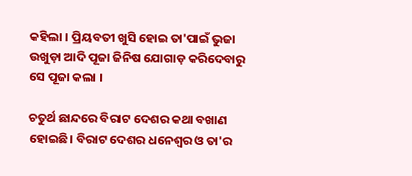କହିଲା । ପ୍ରିୟବତୀ ଖୁସି ହୋଇ ତା'ପାଇଁ ଭୁଜା ଉଖୁଡ଼ା ଆଦି ପୂଜା ଜିନିଷ ଯୋଗାଡ଼ କରିଦେବାରୁ ସେ ପୂଜା କଲା ।

ଚତୁର୍ଥ ଛାନ୍ଦରେ ବିରାଟ ଦେଶର କଥା ବଖାଣ ହୋଇଛି। ବିରାଟ ଦେଶର ଧନେଶ୍ୱର ଓ ତା'ର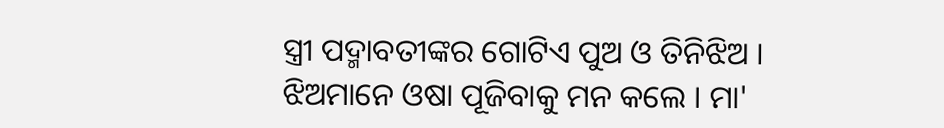ସ୍ତ୍ରୀ ପଦ୍ମାବତୀଙ୍କର ଗୋଟିଏ ପୁଅ ଓ ତିନିଝିଅ । ଝିଅମାନେ ଓଷା ପୂଜିବାକୁ ମନ କଲେ । ମା'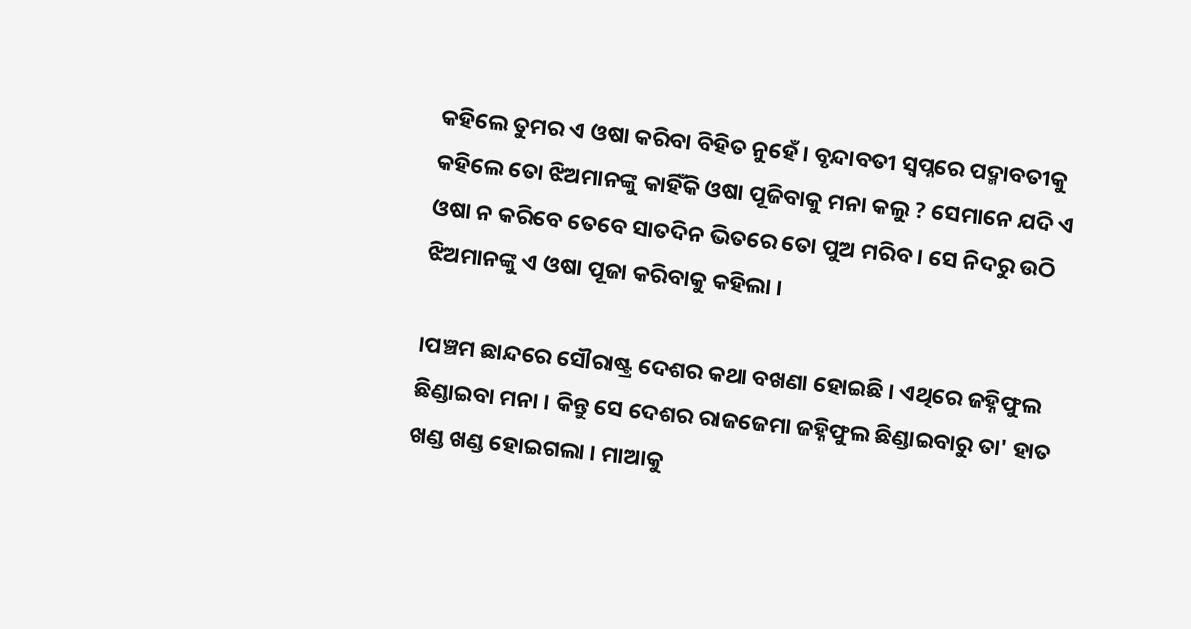କହିଲେ ତୁମର ଏ ଓଷା କରିବା ବିହିତ ନୁହେଁ । ବୃନ୍ଦାବତୀ ସ୍ୱପ୍ନରେ ପଦ୍ମାବତୀକୁ କହିଲେ ତୋ ଝିଅମାନଙ୍କୁ କାହିଁକି ଓଷା ପୂଜିବାକୁ ମନା କଲୁ ? ସେମାନେ ଯଦି ଏ ଓଷା ନ କରିବେ ତେବେ ସାତଦିନ ଭିତରେ ତୋ ପୁଅ ମରିବ । ସେ ନିଦରୁ ଉଠି ଝିଅମାନଙ୍କୁ ଏ ଓଷା ପୂଜା କରିବାକୁ କହିଲା ।

।ପଞ୍ଚମ ଛାନ୍ଦରେ ସୌରାଷ୍ଟ୍ର ଦେଶର କଥା ବଖଣା ହୋଇଛି । ଏଥିରେ ଜହ୍ନିଫୁଲ ଛିଣ୍ଡାଇବା ମନା । କିନ୍ତୁ ସେ ଦେଶର ରାଜଜେମା ଜହ୍ନିଫୁଲ ଛିଣ୍ଡାଇବାରୁ ତା' ହାତ ଖଣ୍ଡ ଖଣ୍ଡ ହୋଇଗଲା । ମାଆକୁ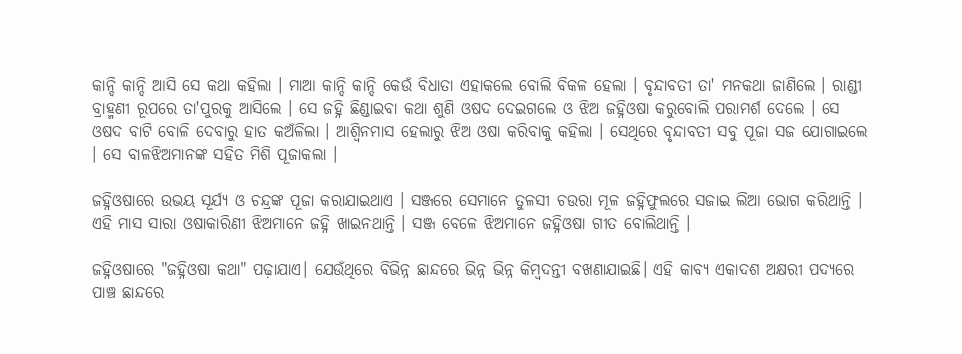କାନ୍ଦି କାନ୍ଦି ଆସି ସେ କଥା କହିଲା । ମାଆ କାନ୍ଦି କାନ୍ଦି କେଉଁ ବିଧାତା ଏହାକଲେ ବୋଲି ବିକଳ ହେଲା । ବୃନ୍ଦାବତୀ ତା' ମନକଥା ଜାଣିଲେ । ରାଣ୍ଡୀ ବ୍ରାହ୍ମଣୀ ରୂପରେ ତା'ପୁରକୁ ଆସିଲେ । ସେ ଜହ୍ନି ଛିଣ୍ଡାଇବା କଥା ଶୁଣି ଓଷଦ ଦେଇଗଲେ ଓ ଝିଅ ଜହ୍ନିଓଷା କରୁବୋଲି ପରାମର୍ଶ ଦେଲେ । ସେ ଓଷଦ ବାଟି ବୋଳି ଦେବାରୁ ହାତ କଅଁଳିଲା । ଆଶ୍ୱିନମାସ ହେଲାରୁ ଝିଅ ଓଷା କରିବାକୁ କହିଲା । ସେଥିରେ ବୃନ୍ଦାବତୀ ସବୁ ପୂଜା ସଜ ଯୋଗାଇଲେ । ସେ ବାଳଝିଅମାନଙ୍କ ସହିତ ମିଶି ପୂଜାକଲା ।

ଜହ୍ନିଓଷାରେ ଉଭୟ ସୂର୍ଯ୍ୟ ଓ ଚନ୍ଦ୍ରଙ୍କ ପୂଜା କରାଯାଇଥାଏ । ସଞ୍ଜରେ ସେମାନେ ତୁଳସୀ ଚଉରା ମୂଳ ଜହ୍ନିଫୁଲରେ ସଜାଇ ଲିଆ ଭୋଗ କରିଥାନ୍ତି । ଏହି ମାସ ସାରା ଓଷାକାରିଣୀ ଝିଅମାନେ ଜହ୍ନି ଖାଇନଥାନ୍ତି । ସଞ୍ଜ ବେଳେ ଝିଅମାନେ ଜହ୍ନିଓଷା ଗୀତ ବୋଲିଥାନ୍ତି ।

ଜହ୍ନିଓଷାରେ "ଜହ୍ନିଓଷା କଥା" ପଢ଼ାଯାଏ। ଯେଉଁଥିରେ ବିଭିନ୍ନ ଛାନ୍ଦରେ ଭିନ୍ନ ଭିନ୍ନ କିମ୍ବଦନ୍ତୀ ବଖଣାଯାଇଛି। ଏହି କାବ୍ୟ ଏକାଦଶ ଅକ୍ଷରୀ ପଦ୍ୟରେ ପାଞ୍ଚ ଛାନ୍ଦରେ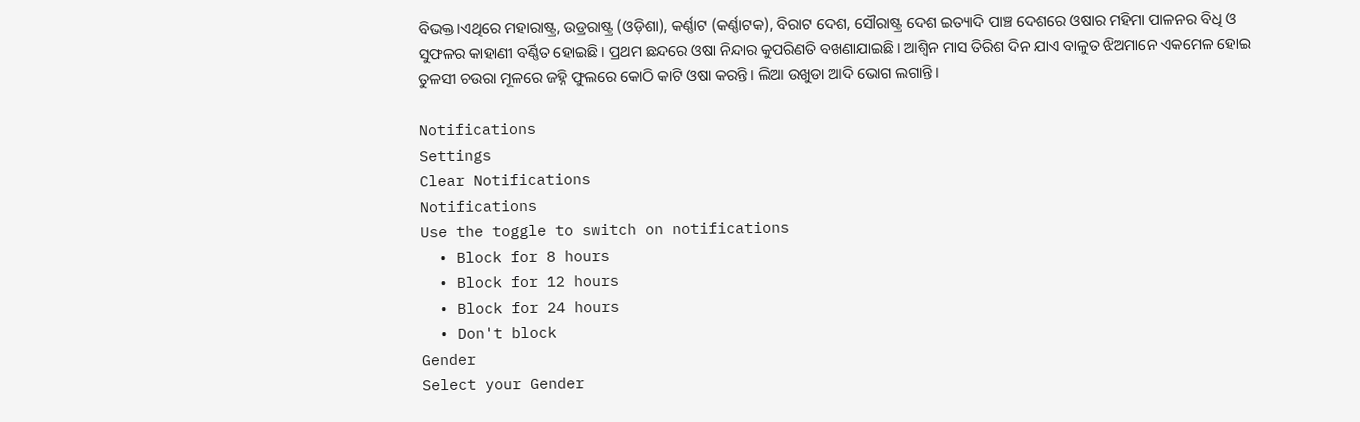ବିଭକ୍ତ।ଏଥିରେ ମହାରାଷ୍ଟ୍ର, ଉଡ୍ରରାଷ୍ଟ୍ର (ଓଡ଼ିଶା), କର୍ଣ୍ଣାଟ (କର୍ଣ୍ଣାଟକ), ବିରାଟ ଦେଶ, ସୌରାଷ୍ଟ୍ର ଦେଶ ଇତ୍ୟାଦି ପାଞ୍ଚ ଦେଶରେ ଓଷାର ମହିମା ପାଳନର ବିଧି ଓ ସୁଫଳର କାହାଣୀ ବର୍ଣ୍ଣିତ ହୋଇଛି। ପ୍ରଥମ ଛନ୍ଦରେ ଓଷା ନିନ୍ଦାର କୁପରିଣତି ବଖଣାଯାଇଛି। ଆଶ୍ୱିନ ମାସ ତିରିଶ ଦିନ ଯାଏ ବାଳୁତ ଝିଅମାନେ ଏକମେଳ ହୋଇ ତୁଳସୀ ଚଉରା ମୂଳରେ ଜହ୍ନି ଫୁଲରେ କୋଠି କାଟି ଓଷା କରନ୍ତି। ଲିଆ ଉଖୁଡା ଆଦି ଭୋଗ ଲଗାନ୍ତି।

Notifications
Settings
Clear Notifications
Notifications
Use the toggle to switch on notifications
  • Block for 8 hours
  • Block for 12 hours
  • Block for 24 hours
  • Don't block
Gender
Select your Gender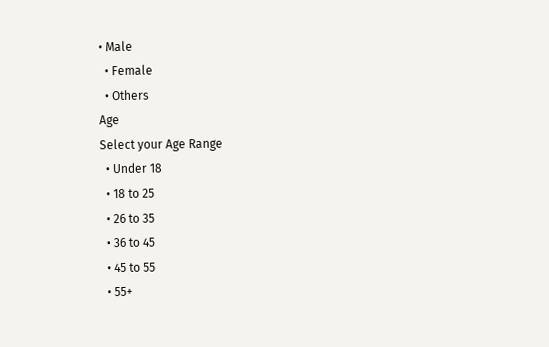• Male
  • Female
  • Others
Age
Select your Age Range
  • Under 18
  • 18 to 25
  • 26 to 35
  • 36 to 45
  • 45 to 55
  • 55+